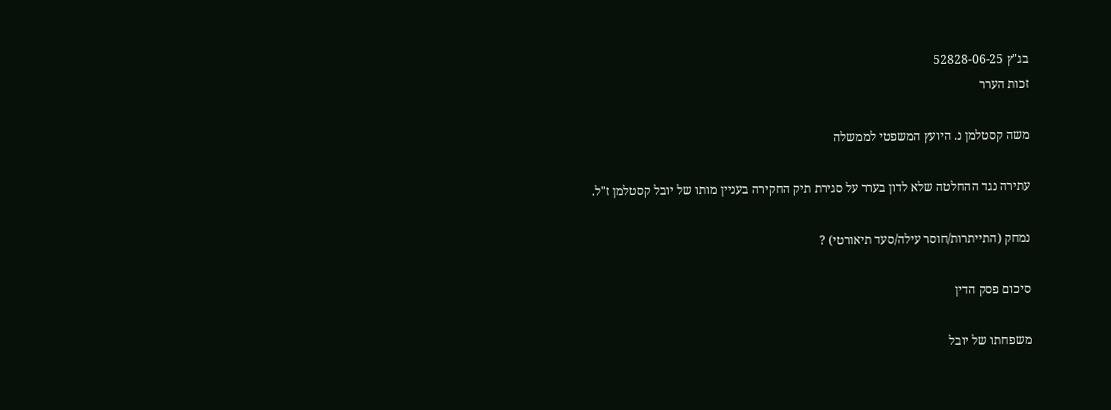בג"ץ 52828-06-25
זכות הערר

משה קסטלמן נ. היועץ המשפטי לממשלה

עתירה נגד ההחלטה שלא לדון בערר על סגירת תיק החקירה בעניין מותו של יובל קסטלמן ז"ל.

נמחק (התייתרות/חוסר עילה/סעד תיאורטי) ?

סיכום פסק הדין

משפחתו של יובל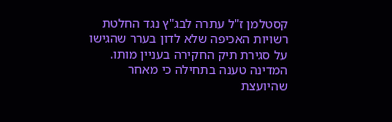קסטלמן ז"ל עתרה לבג"ץ נגד החלטת רשויות האכיפה שלא לדון בערר שהגישו על סגירת תיק החקירה בעניין מותו. המדינה טענה בתחילה כי מאחר שהיועצת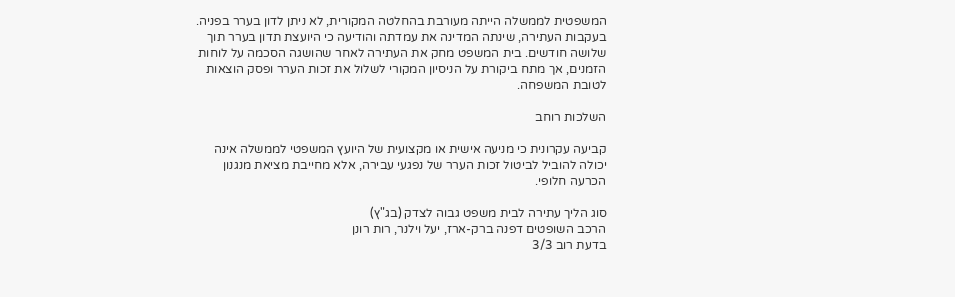המשפטית לממשלה הייתה מעורבת בהחלטה המקורית, לא ניתן לדון בערר בפניה. בעקבות העתירה, שינתה המדינה את עמדתה והודיעה כי היועצת תדון בערר תוך שלושה חודשים. בית המשפט מחק את העתירה לאחר שהושגה הסכמה על לוחות הזמנים, אך מתח ביקורת על הניסיון המקורי לשלול את זכות הערר ופסק הוצאות לטובת המשפחה.

השלכות רוחב

קביעה עקרונית כי מניעה אישית או מקצועית של היועץ המשפטי לממשלה אינה יכולה להוביל לביטול זכות הערר של נפגעי עבירה, אלא מחייבת מציאת מנגנון הכרעה חלופי.

סוג הליך עתירה לבית משפט גבוה לצדק (בג"ץ)
הרכב השופטים דפנה ברק-ארז, יעל וילנר, רות רונן
בדעת רוב 3/3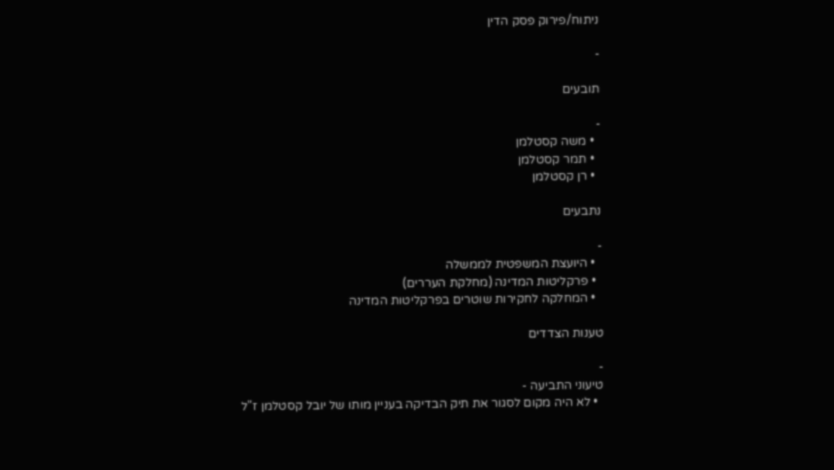ניתוח/פירוק פסק הדין

-

תובעים

-
  • משה קסטלמן
  • תמר קסטלמן
  • רן קסטלמן

נתבעים

-
  • היועצת המשפטית לממשלה
  • פרקליטות המדינה (מחלקת העררים)
  • המחלקה לחקירות שוטרים בפרקליטות המדינה

טענות הצדדים

-
טיעוני התביעה -
  • לא היה מקום לסגור את תיק הבדיקה בעניין מותו של יובל קסטלמן ז"ל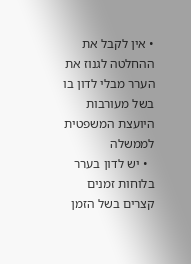• אין לקבל את ההחלטה לגנוז את הערר מבלי לדון בו בשל מעורבות היועצת המשפטית לממשלה
  • יש לדון בערר בלוחות זמנים קצרים בשל הזמן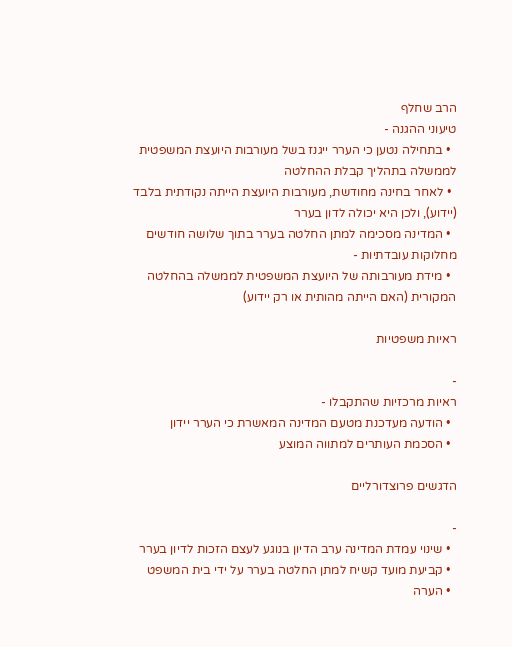הרב שחלף
טיעוני ההגנה -
  • בתחילה נטען כי הערר ייגנז בשל מעורבות היועצת המשפטית לממשלה בתהליך קבלת ההחלטה
  • לאחר בחינה מחודשת, מעורבות היועצת הייתה נקודתית בלבד (יידוע), ולכן היא יכולה לדון בערר
  • המדינה מסכימה למתן החלטה בערר בתוך שלושה חודשים
מחלוקות עובדתיות -
  • מידת מעורבותה של היועצת המשפטית לממשלה בהחלטה המקורית (האם הייתה מהותית או רק יידוע)

ראיות משפטיות

-
ראיות מרכזיות שהתקבלו -
  • הודעה מעדכנת מטעם המדינה המאשרת כי הערר יידון
  • הסכמת העותרים למתווה המוצע

הדגשים פרוצדורליים

-
  • שינוי עמדת המדינה ערב הדיון בנוגע לעצם הזכות לדיון בערר
  • קביעת מועד קשיח למתן החלטה בערר על ידי בית המשפט
  • הערה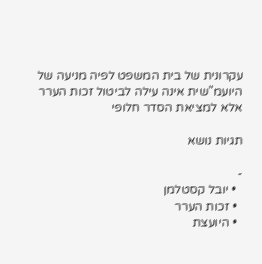עקרונית של בית המשפט לפיה מניעה של היועמ"שית אינה עילה לביטול זכות הערר אלא למציאת הסדר חלופי

תגיות נושא

-
  • יובל קסטלמן
  • זכות הערר
  • היועצת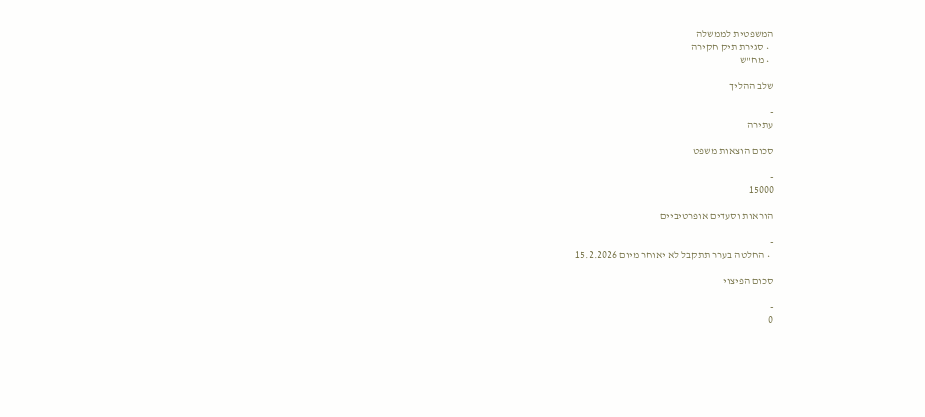המשפטית לממשלה
  • סגירת תיק חקירה
  • מח"ש

שלב ההליך

-
עתירה

סכום הוצאות משפט

-
15000

הוראות וסעדים אופרטיביים

-
  • החלטה בערר תתקבל לא יאוחר מיום 15.2.2026

סכום הפיצוי

-
0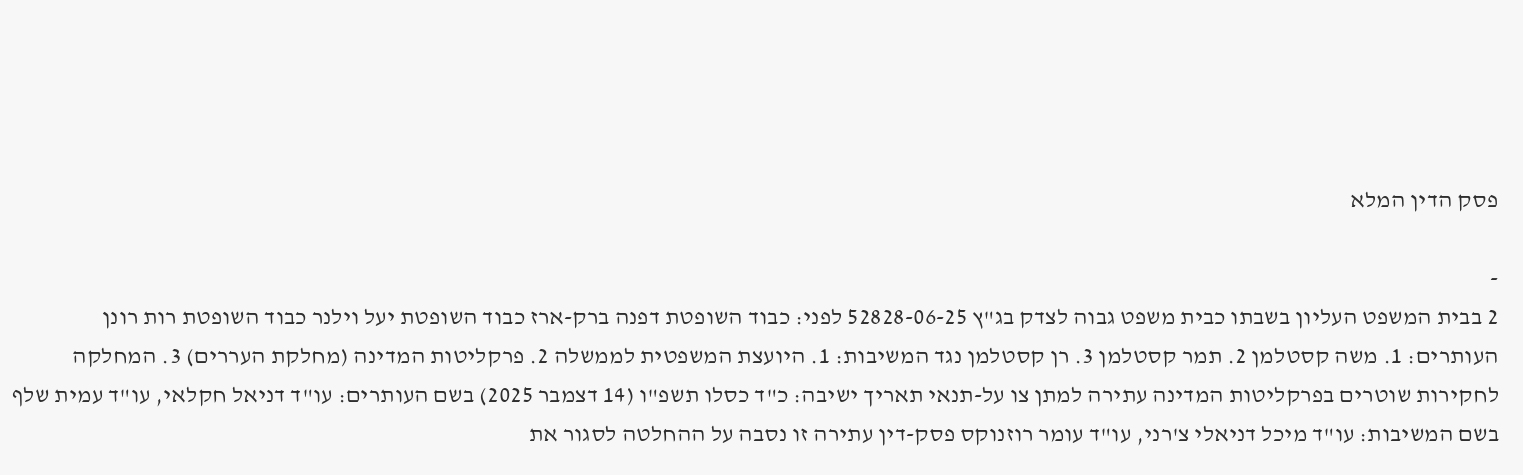פסק הדין המלא

-
2 בבית המשפט העליון בשבתו כבית משפט גבוה לצדק בג"ץ 52828-06-25 לפני: כבוד השופטת דפנה ברק-ארז כבוד השופטת יעל וילנר כבוד השופטת רות רונן העותרים: 1. משה קסטלמן 2. תמר קסטלמן 3. רן קסטלמן נגד המשיבות: 1. היועצת המשפטית לממשלה 2. פרקליטות המדינה (מחלקת העררים) 3. המחלקה לחקירות שוטרים בפרקליטות המדינה עתירה למתן צו על-תנאי תאריך ישיבה: כ"ד כסלו תשפ"ו (14 דצמבר 2025) בשם העותרים: עו"ד דניאל חקלאי, עו"ד עמית שלף בשם המשיבות: עו"ד מיכל דניאלי צ'רני, עו"ד עומר רוזנוקס פסק-דין עתירה זו נסבה על ההחלטה לסגור את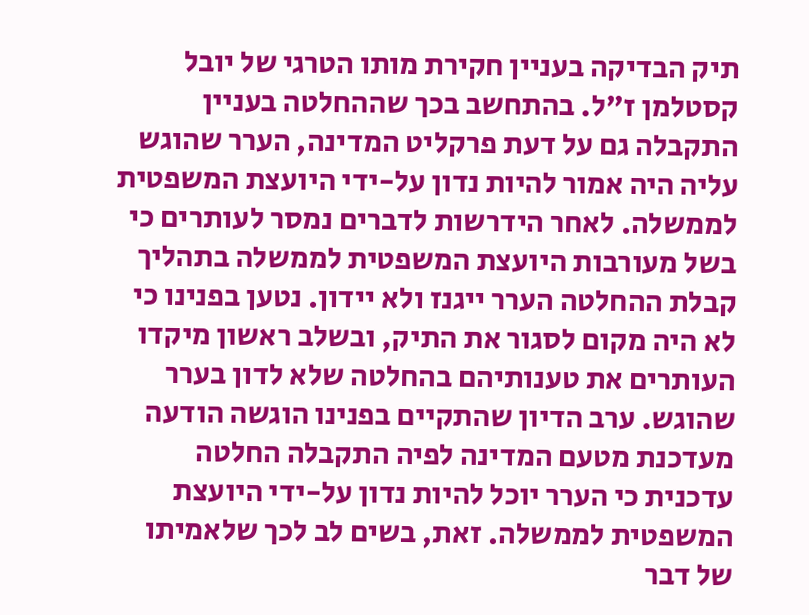תיק הבדיקה בעניין חקירת מותו הטרגי של יובל קסטלמן ז"ל. בהתחשב בכך שההחלטה בעניין התקבלה גם על דעת פרקליט המדינה, הערר שהוגש עליה היה אמור להיות נדון על-ידי היועצת המשפטית לממשלה. לאחר הידרשות לדברים נמסר לעותרים כי בשל מעורבות היועצת המשפטית לממשלה בתהליך קבלת ההחלטה הערר ייגנז ולא יידון. נטען בפנינו כי לא היה מקום לסגור את התיק, ובשלב ראשון מיקדו העותרים את טענותיהם בהחלטה שלא לדון בערר שהוגש. ערב הדיון שהתקיים בפנינו הוגשה הודעה מעדכנת מטעם המדינה לפיה התקבלה החלטה עדכנית כי הערר יוכל להיות נדון על-ידי היועצת המשפטית לממשלה. זאת, בשים לב לכך שלאמיתו של דבר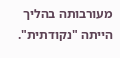מעורבותה בהליך הייתה "נקודתית".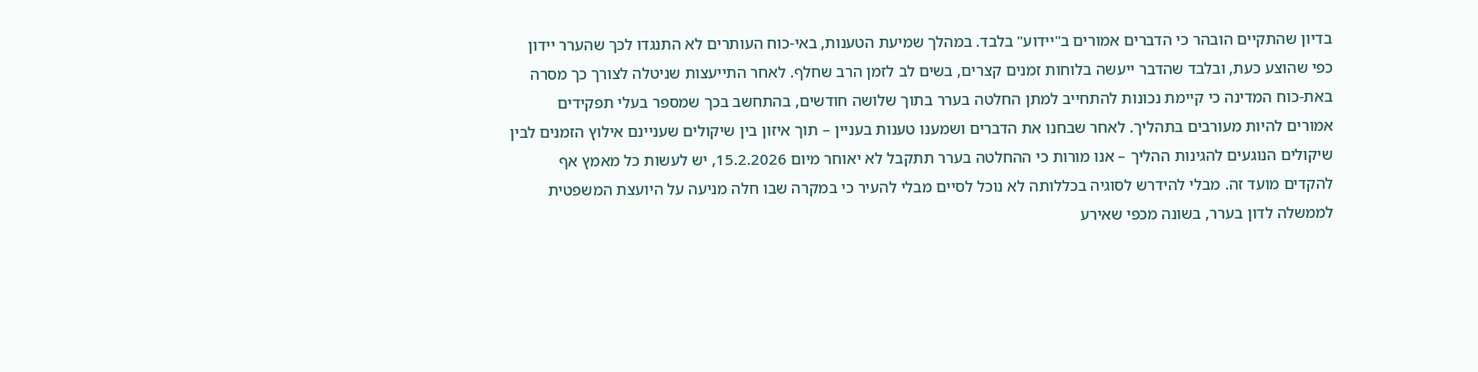בדיון שהתקיים הובהר כי הדברים אמורים ב"יידוע" בלבד. במהלך שמיעת הטענות, באי-כוח העותרים לא התנגדו לכך שהערר יידון כפי שהוצע כעת, ובלבד שהדבר ייעשה בלוחות זמנים קצרים, בשים לב לזמן הרב שחלף. לאחר התייעצות שניטלה לצורך כך מסרה באת-כוח המדינה כי קיימת נכונות להתחייב למתן החלטה בערר בתוך שלושה חודשים, בהתחשב בכך שמספר בעלי תפקידים אמורים להיות מעורבים בתהליך. לאחר שבחנו את הדברים ושמענו טענות בעניין – תוך איזון בין שיקולים שעניינם אילוץ הזמנים לבין שיקולים הנוגעים להגינות ההליך – אנו מורות כי ההחלטה בערר תתקבל לא יאוחר מיום 15.2.2026, יש לעשות כל מאמץ אף להקדים מועד זה. מבלי להידרש לסוגיה בכללותה לא נוכל לסיים מבלי להעיר כי במקרה שבו חלה מניעה על היועצת המשפטית לממשלה לדון בערר, בשונה מכפי שאירע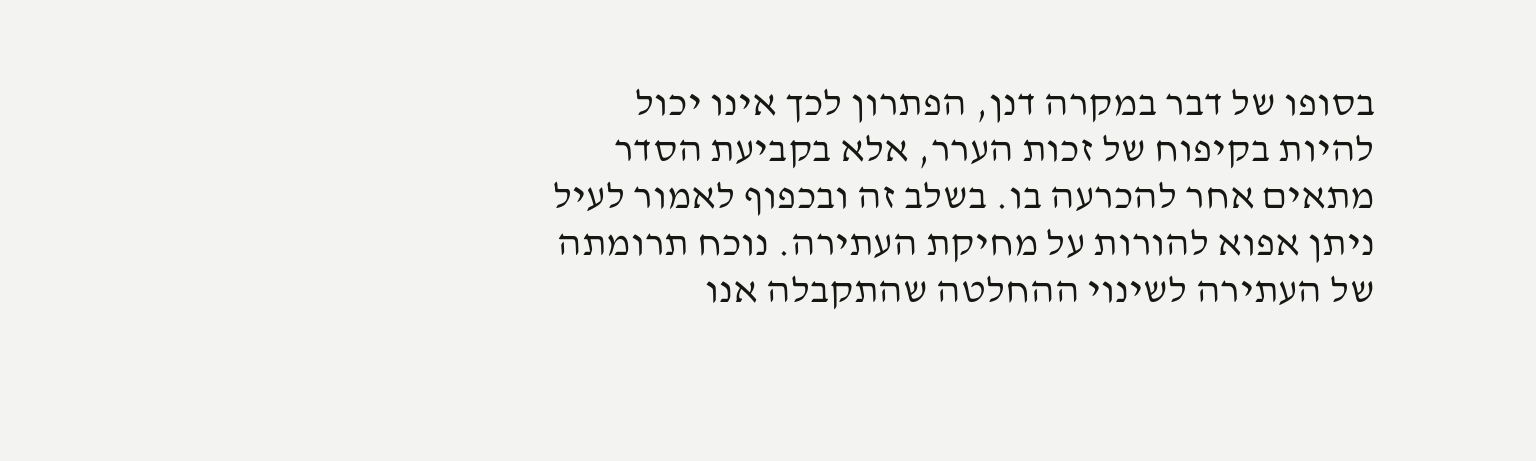בסופו של דבר במקרה דנן, הפתרון לכך אינו יכול להיות בקיפוח של זכות הערר, אלא בקביעת הסדר מתאים אחר להכרעה בו. בשלב זה ובכפוף לאמור לעיל ניתן אפוא להורות על מחיקת העתירה. נוכח תרומתה של העתירה לשינוי ההחלטה שהתקבלה אנו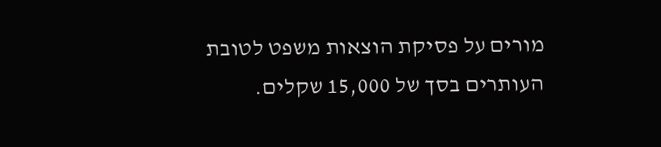מורים על פסיקת הוצאות משפט לטובת העותרים בסך של 15,000 שקלים.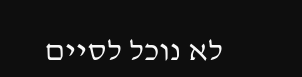לא נוכל לסיים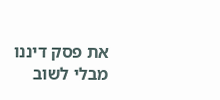את פסק דיננו מבלי לשוב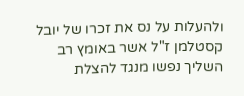ולהעלות על נס את זכרו של יובל קסטלמן ז"ל אשר באומץ רב השליך נפשו מנגד להצלת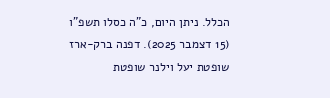הכלל. ניתן היום, כ"ה כסלו תשפ"ו (15 דצמבר 2025). דפנה ברק-ארז שופטת יעל וילנר שופטת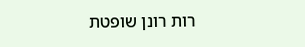רות רונן שופטת